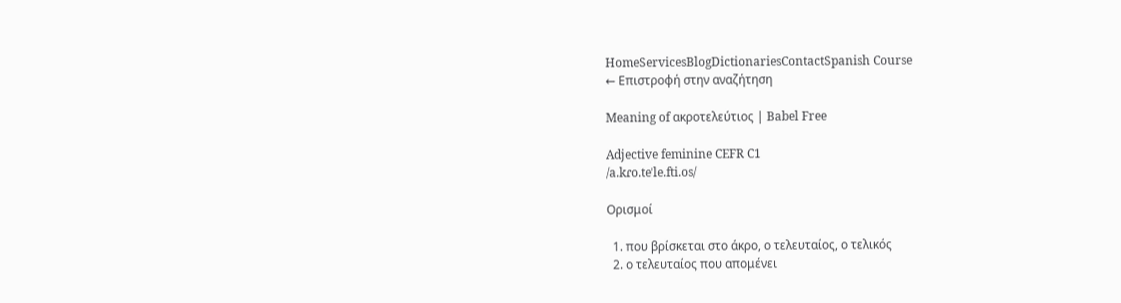HomeServicesBlogDictionariesContactSpanish Course
← Επιστροφή στην αναζήτηση

Meaning of ακροτελεύτιος | Babel Free

Adjective feminine CEFR C1
/a.kɾo.teˈle.fti.os/

Ορισμοί

  1. που βρίσκεται στο άκρο, ο τελευταίος, ο τελικός
  2. ο τελευταίος που απομένει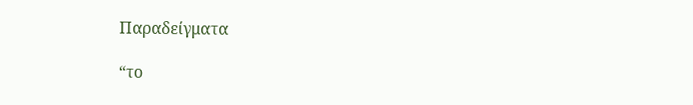Παραδείγματα

“το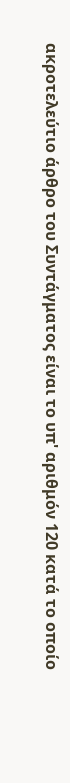ακροτελεύτιο άρθρο του Συντάγματος είναι το υπ' αριθμόν 120 κατά το οποίο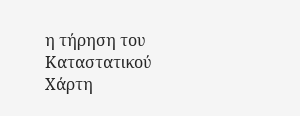η τήρηση του Καταστατικού Χάρτη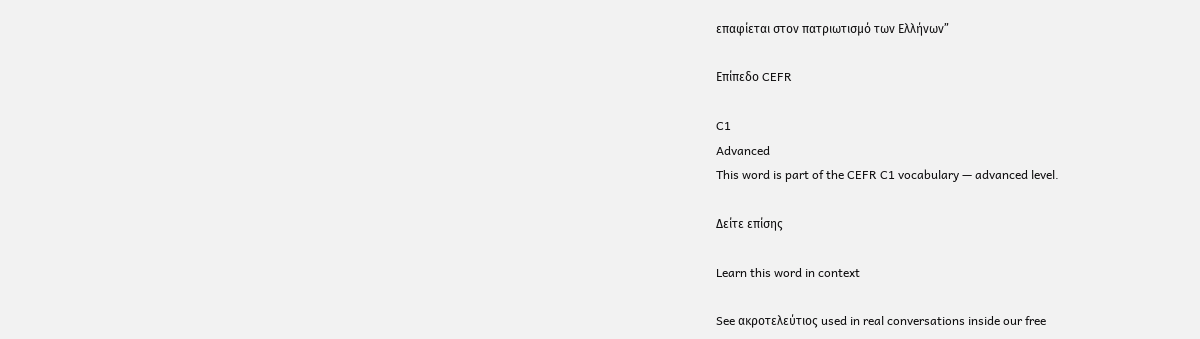επαφίεται στον πατριωτισμό των Ελλήνων”

Επίπεδο CEFR

C1
Advanced
This word is part of the CEFR C1 vocabulary — advanced level.

Δείτε επίσης

Learn this word in context

See ακροτελεύτιος used in real conversations inside our free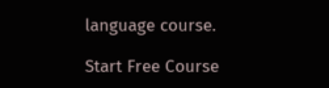language course.

Start Free Course